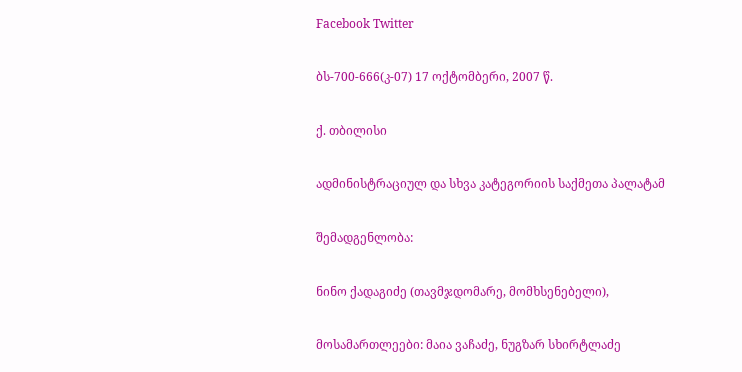Facebook Twitter

ბს-700-666(კ-07) 17 ოქტომბერი, 2007 წ.

ქ. თბილისი

ადმინისტრაციულ და სხვა კატეგორიის საქმეთა პალატამ

შემადგენლობა:

ნინო ქადაგიძე (თავმჯდომარე, მომხსენებელი),

მოსამართლეები: მაია ვაჩაძე, ნუგზარ სხირტლაძე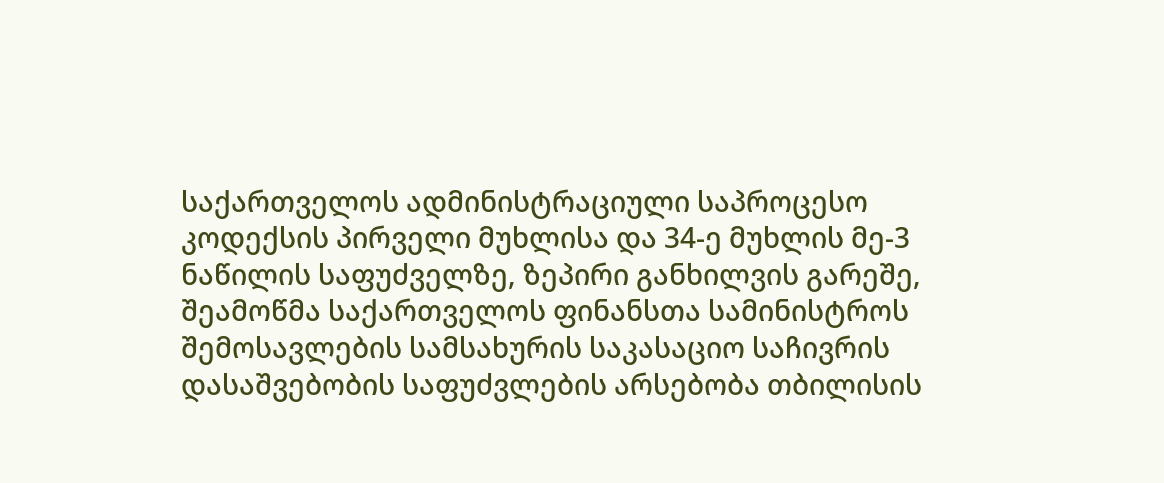საქართველოს ადმინისტრაციული საპროცესო კოდექსის პირველი მუხლისა და 34-ე მუხლის მე-3 ნაწილის საფუძველზე, ზეპირი განხილვის გარეშე, შეამოწმა საქართველოს ფინანსთა სამინისტროს შემოსავლების სამსახურის საკასაციო საჩივრის დასაშვებობის საფუძვლების არსებობა თბილისის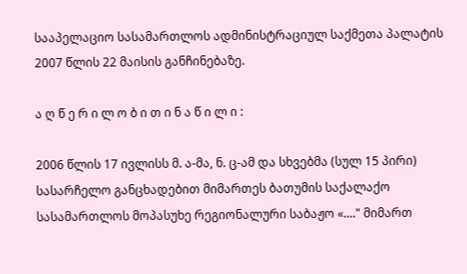სააპელაციო სასამართლოს ადმინისტრაციულ საქმეთა პალატის 2007 წლის 22 მაისის განჩინებაზე.

ა ღ წ ე რ ი ლ ო ბ ი თ ი ნ ა წ ი ლ ი :

2006 წლის 17 ივლისს მ. ა-მა, ნ. ც-ამ და სხვებმა (სულ 15 პირი) სასარჩელო განცხადებით მიმართეს ბათუმის საქალაქო სასამართლოს მოპასუხე რეგიონალური საბაჟო «...." მიმართ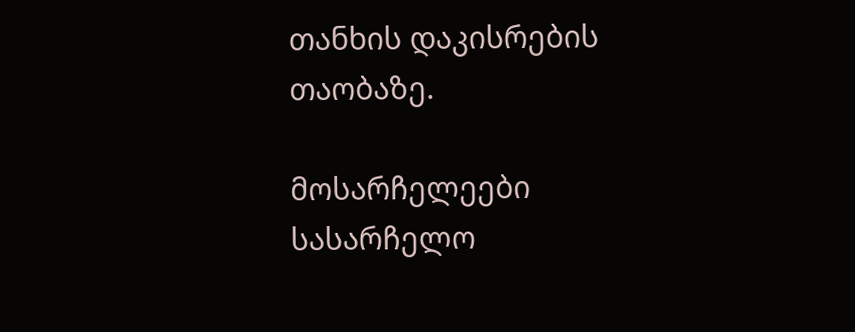თანხის დაკისრების თაობაზე.

მოსარჩელეები სასარჩელო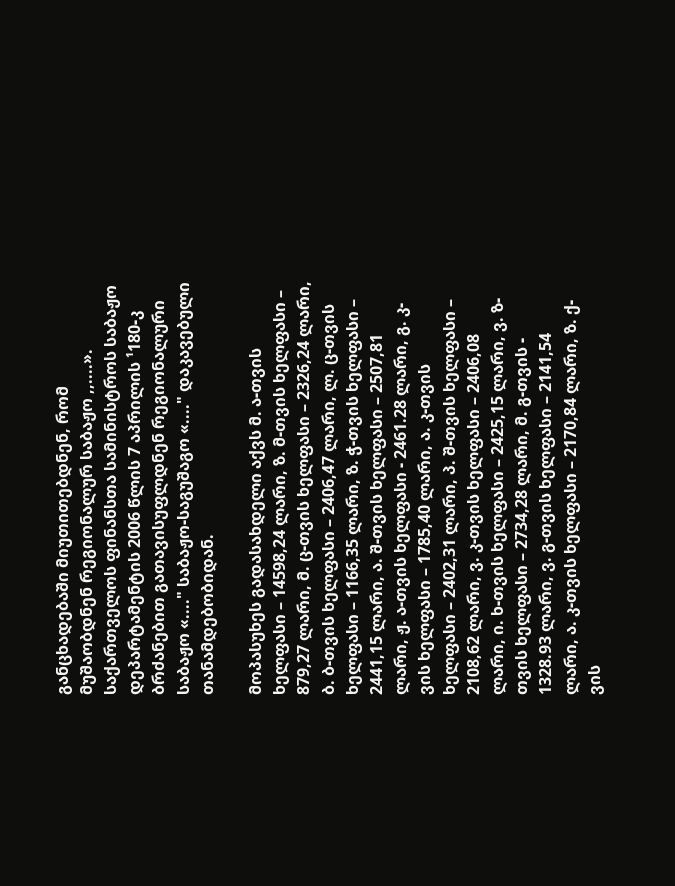განცხადებაში მიუთითებდნენ, რომ მუშაობდნენ რეგიონალურ საბაჟო ,,....». საქართველოს ფინანსთა სამინისტროს საბაჟო დეპარტამენტის 2006 წლის 7 აპრილის ¹180-კ ბრძანებით გათავისუფლდნენ რეგიონალური საბაჟო «...." საბაჟო-საგუშაგო «...." დაკავებული თანამდებობიდან.

მოპასუხეს გადასახდელი აქვს მ. ა-თვის ხელფასი – 14598,24 ლარი, ზ. მ-თვის ხელფასი – 879,27 ლარი, მ. ც-თვის ხელფასი – 2326,24 ლარი, ბ. ბ-თვის ხელფასი – 2406,47 ლარი, ლ. ც-თვის ხელფასი – 1166,35 ლარი, ზ. ჭ-თვის ხელფასი – 2441,15 ლარი, ა. შ-თვის ხელფასი – 2507,81 ლარი, ჟ. ა-თვის ხელფასი - 2461.28 ლარი, გ. კ-ვის ხელფასი – 1785,40 ლარი, ა. კ-თვის ხელფასი – 2402,31 ლარი, პ. შ-თვის ხელფასი – 2108,62 ლარი, ვ. კ-თვის ხელფასი – 2406,08 ლარი, ი. ხ-თვის ხელფასი – 2425,15 ლარი, ვ. ზ-თვის ხელფასი – 2734,28 ლარი, მ. გ-თვის - 1328.93 ლარი, ვ. გ-თვის ხელფასი – 2141,54 ლარი, ა. კ-თვის ხელფასი – 2170,84 ლარი, ზ. ქ-ვის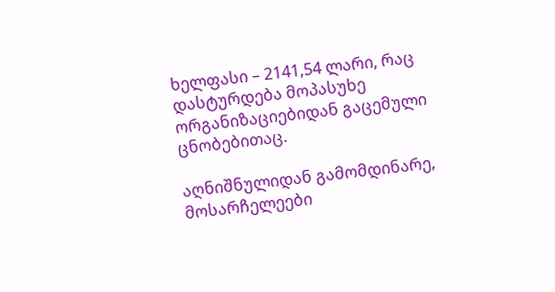ხელფასი – 2141,54 ლარი, რაც დასტურდება მოპასუხე ორგანიზაციებიდან გაცემული ცნობებითაც.

აღნიშნულიდან გამომდინარე, მოსარჩელეები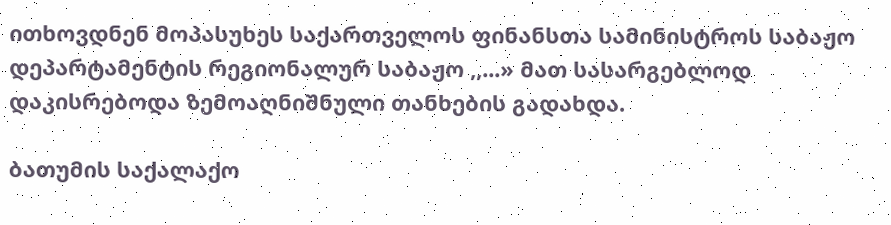ითხოვდნენ მოპასუხეს საქართველოს ფინანსთა სამინისტროს საბაჟო დეპარტამენტის რეგიონალურ საბაჟო ,,...» მათ სასარგებლოდ დაკისრებოდა ზემოაღნიშნული თანხების გადახდა.

ბათუმის საქალაქო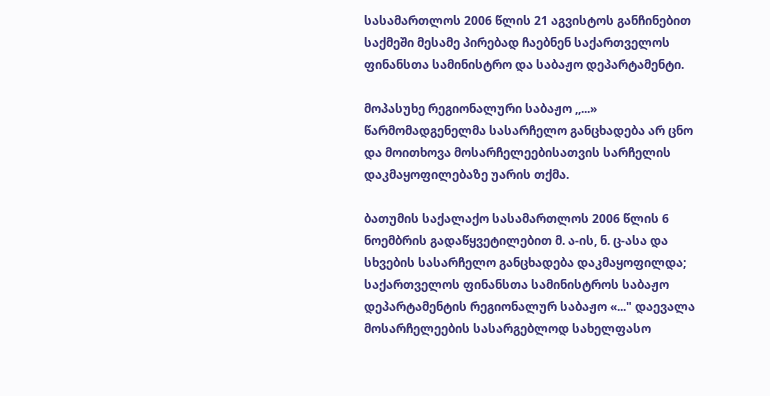სასამართლოს 2006 წლის 21 აგვისტოს განჩინებით საქმეში მესამე პირებად ჩაებნენ საქართველოს ფინანსთა სამინისტრო და საბაჟო დეპარტამენტი.

მოპასუხე რეგიონალური საბაჟო ,,...» წარმომადგენელმა სასარჩელო განცხადება არ ცნო და მოითხოვა მოსარჩელეებისათვის სარჩელის დაკმაყოფილებაზე უარის თქმა.

ბათუმის საქალაქო სასამართლოს 2006 წლის 6 ნოემბრის გადაწყვეტილებით მ. ა-ის, ნ. ც-ასა და სხვების სასარჩელო განცხადება დაკმაყოფილდა; საქართველოს ფინანსთა სამინისტროს საბაჟო დეპარტამენტის რეგიონალურ საბაჟო «..." დაევალა მოსარჩელეების სასარგებლოდ სახელფასო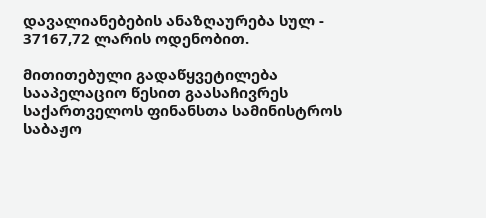დავალიანებების ანაზღაურება სულ - 37167,72 ლარის ოდენობით.

მითითებული გადაწყვეტილება სააპელაციო წესით გაასაჩივრეს საქართველოს ფინანსთა სამინისტროს საბაჟო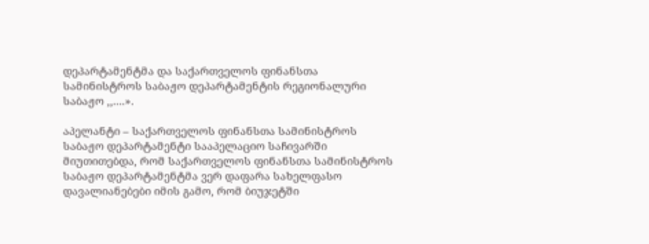დეპარტამენტმა და საქართველოს ფინანსთა სამინისტროს საბაჟო დეპარტამენტის რეგიონალური საბაჟო ,,....».

აპელანტი – საქართველოს ფინანსთა სამინისტროს საბაჟო დეპარტამენტი სააპელაციო საჩივარში მიუთითებდა, რომ საქართველოს ფინანსთა სამინისტროს საბაჟო დეპარტამენტმა ვერ დაფარა სახელფასო დავალიანებები იმის გამო, რომ ბიუჯეტში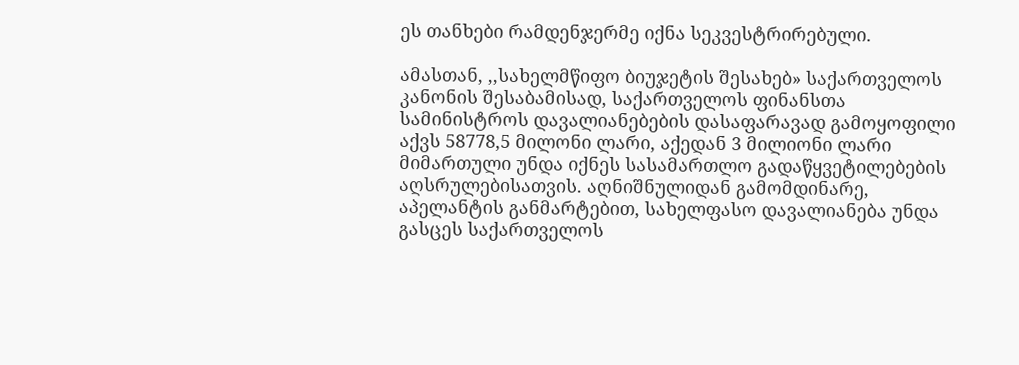ეს თანხები რამდენჯერმე იქნა სეკვესტრირებული.

ამასთან, ,,სახელმწიფო ბიუჯეტის შესახებ» საქართველოს კანონის შესაბამისად, საქართველოს ფინანსთა სამინისტროს დავალიანებების დასაფარავად გამოყოფილი აქვს 58778,5 მილონი ლარი, აქედან 3 მილიონი ლარი მიმართული უნდა იქნეს სასამართლო გადაწყვეტილებების აღსრულებისათვის. აღნიშნულიდან გამომდინარე, აპელანტის განმარტებით, სახელფასო დავალიანება უნდა გასცეს საქართველოს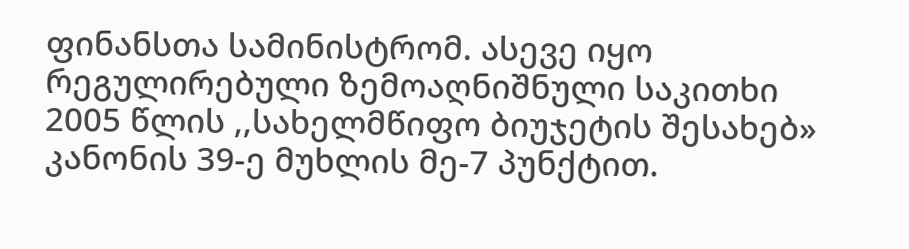ფინანსთა სამინისტრომ. ასევე იყო რეგულირებული ზემოაღნიშნული საკითხი 2005 წლის ,,სახელმწიფო ბიუჯეტის შესახებ» კანონის 39-ე მუხლის მე-7 პუნქტით.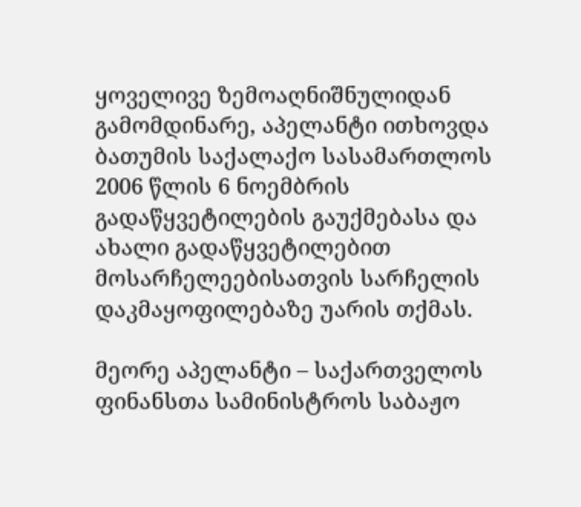ყოველივე ზემოაღნიშნულიდან გამომდინარე, აპელანტი ითხოვდა ბათუმის საქალაქო სასამართლოს 2006 წლის 6 ნოემბრის გადაწყვეტილების გაუქმებასა და ახალი გადაწყვეტილებით მოსარჩელეებისათვის სარჩელის დაკმაყოფილებაზე უარის თქმას.

მეორე აპელანტი – საქართველოს ფინანსთა სამინისტროს საბაჟო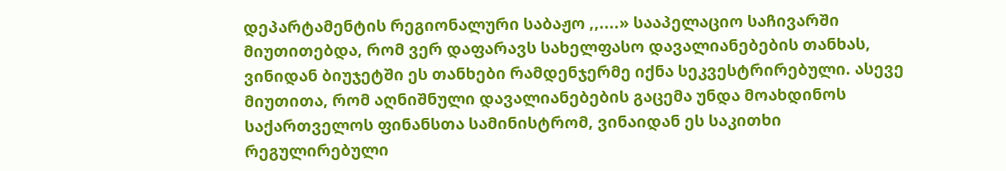დეპარტამენტის რეგიონალური საბაჟო ,,....» სააპელაციო საჩივარში მიუთითებდა, რომ ვერ დაფარავს სახელფასო დავალიანებების თანხას, ვინიდან ბიუჯეტში ეს თანხები რამდენჯერმე იქნა სეკვესტრირებული. ასევე მიუთითა, რომ აღნიშნული დავალიანებების გაცემა უნდა მოახდინოს საქართველოს ფინანსთა სამინისტრომ, ვინაიდან ეს საკითხი რეგულირებული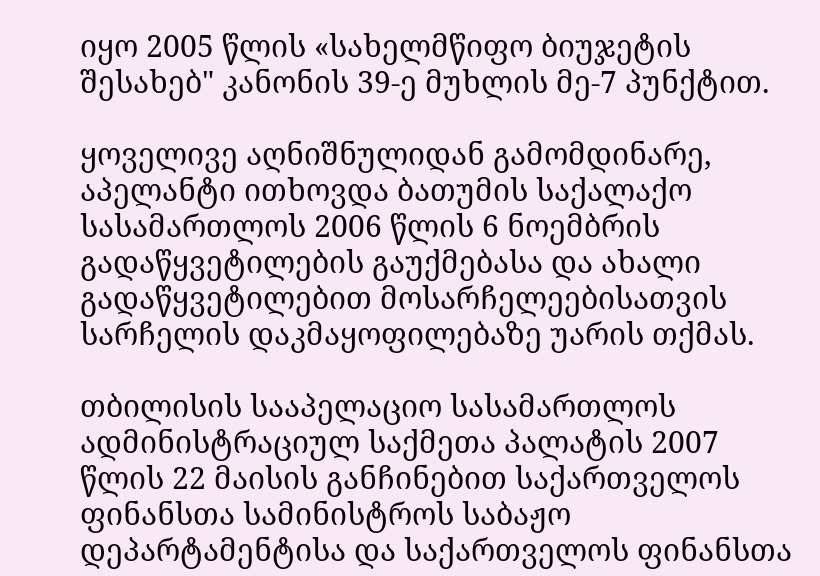იყო 2005 წლის «სახელმწიფო ბიუჯეტის შესახებ" კანონის 39-ე მუხლის მე-7 პუნქტით.

ყოველივე აღნიშნულიდან გამომდინარე, აპელანტი ითხოვდა ბათუმის საქალაქო სასამართლოს 2006 წლის 6 ნოემბრის გადაწყვეტილების გაუქმებასა და ახალი გადაწყვეტილებით მოსარჩელეებისათვის სარჩელის დაკმაყოფილებაზე უარის თქმას.

თბილისის სააპელაციო სასამართლოს ადმინისტრაციულ საქმეთა პალატის 2007 წლის 22 მაისის განჩინებით საქართველოს ფინანსთა სამინისტროს საბაჟო დეპარტამენტისა და საქართველოს ფინანსთა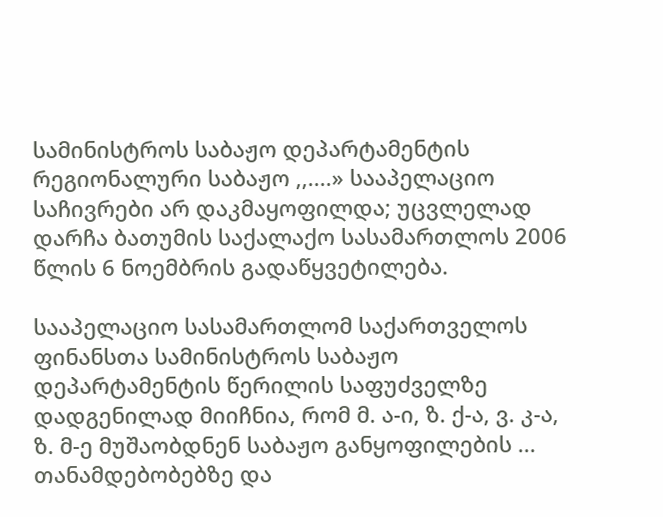სამინისტროს საბაჟო დეპარტამენტის რეგიონალური საბაჟო ,,....» სააპელაციო საჩივრები არ დაკმაყოფილდა; უცვლელად დარჩა ბათუმის საქალაქო სასამართლოს 2006 წლის 6 ნოემბრის გადაწყვეტილება.

სააპელაციო სასამართლომ საქართველოს ფინანსთა სამინისტროს საბაჟო დეპარტამენტის წერილის საფუძველზე დადგენილად მიიჩნია, რომ მ. ა-ი, ზ. ქ-ა, ვ. კ-ა, ზ. მ-ე მუშაობდნენ საბაჟო განყოფილების ... თანამდებობებზე და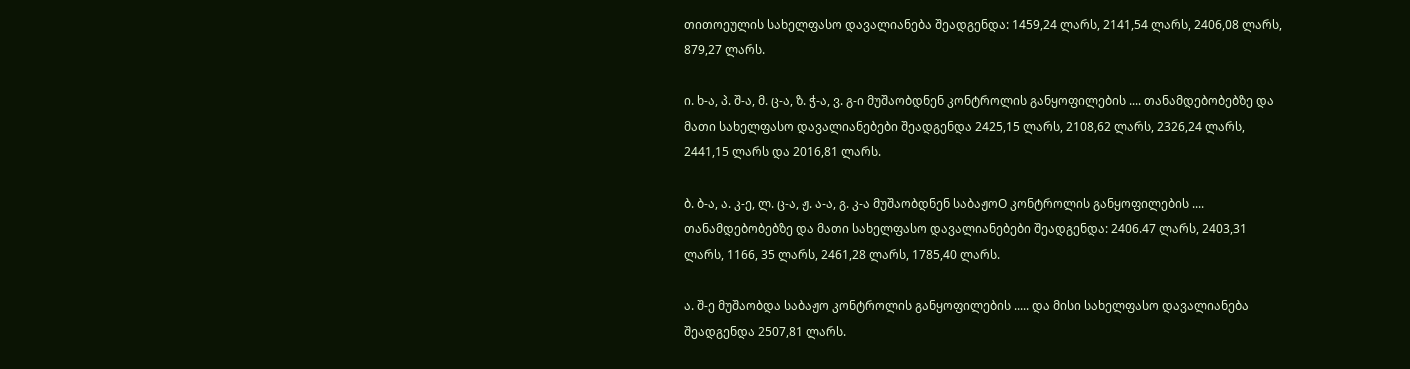თითოეულის სახელფასო დავალიანება შეადგენდა: 1459,24 ლარს, 2141,54 ლარს, 2406,08 ლარს, 879,27 ლარს.

ი. ხ-ა, პ. შ-ა, მ. ც-ა, ზ. ჭ-ა, ვ. გ-ი მუშაობდნენ კონტროლის განყოფილების .... თანამდებობებზე და მათი სახელფასო დავალიანებები შეადგენდა 2425,15 ლარს, 2108,62 ლარს, 2326,24 ლარს, 2441,15 ლარს და 2016,81 ლარს.

ბ. ბ-ა, ა. კ-ე, ლ. ც-ა, ჟ. ა-ა, გ. კ-ა მუშაობდნენ საბაჟოO კონტროლის განყოფილების .... თანამდებობებზე და მათი სახელფასო დავალიანებები შეადგენდა: 2406.47 ლარს, 2403,31 ლარს, 1166, 35 ლარს, 2461,28 ლარს, 1785,40 ლარს.

ა. შ-ე მუშაობდა საბაჟო კონტროლის განყოფილების ..... და მისი სახელფასო დავალიანება შეადგენდა 2507,81 ლარს.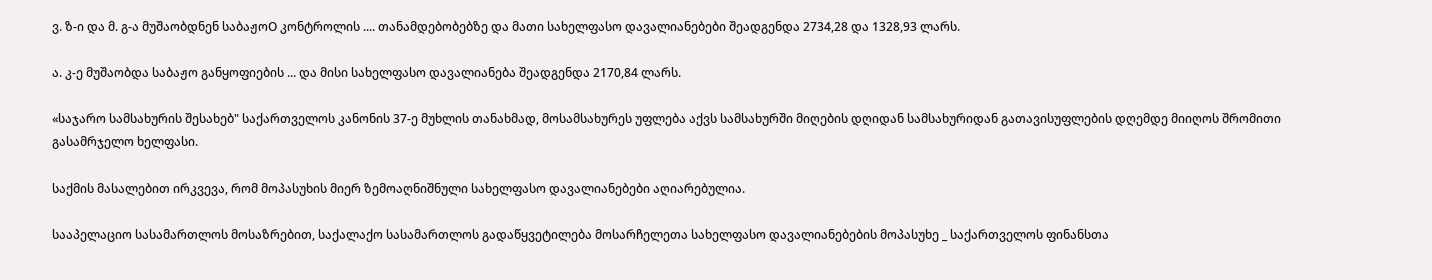ვ. ზ-ი და მ. გ-ა მუშაობდნენ საბაჟოO კონტროლის .... თანამდებობებზე და მათი სახელფასო დავალიანებები შეადგენდა 2734,28 და 1328,93 ლარს.

ა. კ-ე მუშაობდა საბაჟო განყოფიების ... და მისი სახელფასო დავალიანება შეადგენდა 2170,84 ლარს.

«საჯარო სამსახურის შესახებ" საქართველოს კანონის 37-ე მუხლის თანახმად, მოსამსახურეს უფლება აქვს სამსახურში მიღების დღიდან სამსახურიდან გათავისუფლების დღემდე მიიღოს შრომითი გასამრჯელო ხელფასი.

საქმის მასალებით ირკვევა, რომ მოპასუხის მიერ ზემოაღნიშნული სახელფასო დავალიანებები აღიარებულია.

სააპელაციო სასამართლოს მოსაზრებით, საქალაქო სასამართლოს გადაწყვეტილება მოსარჩელეთა სახელფასო დავალიანებების მოპასუხე _ საქართველოს ფინანსთა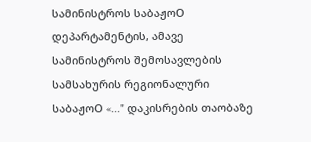სამინისტროს საბაჟოO დეპარტამენტის, ამავე სამინისტროს შემოსავლების სამსახურის რეგიონალური საბაჟოO «..." დაკისრების თაობაზე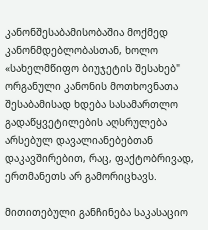კანონშესაბამისობაშია მოქმედ კანონმდებლობასთან, ხოლო «სახელმწიფო ბიუჯეტის შესახებ" ორგანული კანონის მოთხოვნათა შესაბამისად ხდება სასამართლო გადაწყვეტილების აღსრულება არსებულ დავალიანებებთან დაკავშირებით, რაც, ფაქტობრივად, ერთმანეთს არ გამორიცხავს.

მითითებული განჩინება საკასაციო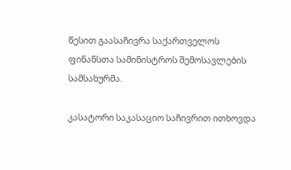წესით გაასაჩივრა საქართველოს ფინანსთა სამინისტროს შემოსავლების სამსახურმა.

კასატორი საკასაციო საჩივრით ითხოვდა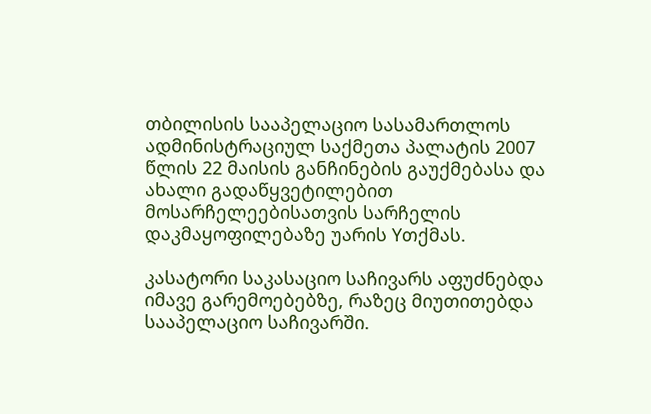თბილისის სააპელაციო სასამართლოს ადმინისტრაციულ საქმეთა პალატის 2007 წლის 22 მაისის განჩინების გაუქმებასა და ახალი გადაწყვეტილებით მოსარჩელეებისათვის სარჩელის დაკმაყოფილებაზე უარის Yთქმას.

კასატორი საკასაციო საჩივარს აფუძნებდა იმავე გარემოებებზე, რაზეც მიუთითებდა სააპელაციო საჩივარში.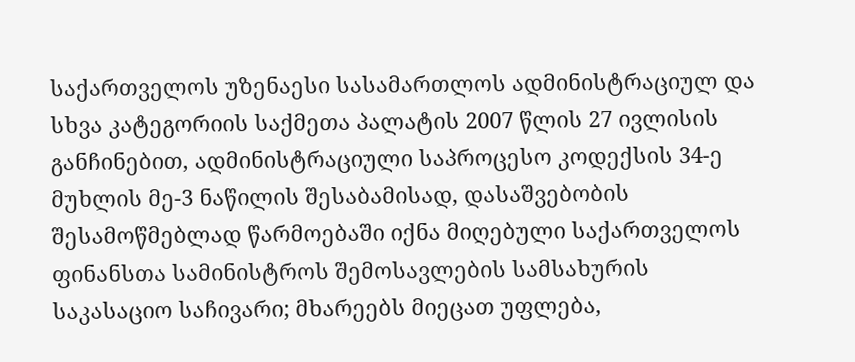საქართველოს უზენაესი სასამართლოს ადმინისტრაციულ და სხვა კატეგორიის საქმეთა პალატის 2007 წლის 27 ივლისის განჩინებით, ადმინისტრაციული საპროცესო კოდექსის 34-ე მუხლის მე-3 ნაწილის შესაბამისად, დასაშვებობის შესამოწმებლად წარმოებაში იქნა მიღებული საქართველოს ფინანსთა სამინისტროს შემოსავლების სამსახურის საკასაციო საჩივარი; მხარეებს მიეცათ უფლება,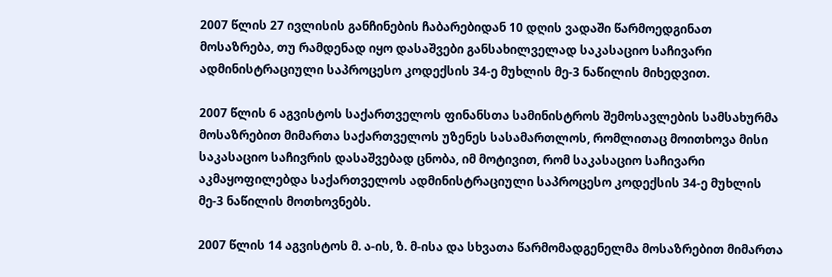2007 წლის 27 ივლისის განჩინების ჩაბარებიდან 10 დღის ვადაში წარმოედგინათ მოსაზრება, თუ რამდენად იყო დასაშვები განსახილველად საკასაციო საჩივარი ადმინისტრაციული საპროცესო კოდექსის 34-ე მუხლის მე-3 ნაწილის მიხედვით.

2007 წლის 6 აგვისტოს საქართველოს ფინანსთა სამინისტროს შემოსავლების სამსახურმა მოსაზრებით მიმართა საქართველოს უზენეს სასამართლოს, რომლითაც მოითხოვა მისი საკასაციო საჩივრის დასაშვებად ცნობა, იმ მოტივით, რომ საკასაციო საჩივარი აკმაყოფილებდა საქართველოს ადმინისტრაციული საპროცესო კოდექსის 34-ე მუხლის მე-3 ნაწილის მოთხოვნებს.

2007 წლის 14 აგვისტოს მ. ა-ის, ზ. მ-ისა და სხვათა წარმომადგენელმა მოსაზრებით მიმართა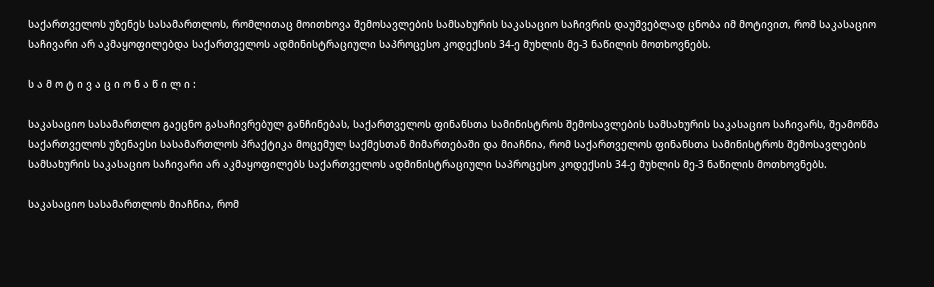საქართველოს უზენეს სასამართლოს, რომლითაც მოითხოვა შემოსავლების სამსახურის საკასაციო საჩივრის დაუშვებლად ცნობა იმ მოტივით, რომ საკასაციო საჩივარი არ აკმაყოფილებდა საქართველოს ადმინისტრაციული საპროცესო კოდექსის 34-ე მუხლის მე-3 ნაწილის მოთხოვნებს.

ს ა მ ო ტ ი ვ ა ც ი ო ნ ა წ ი ლ ი :

საკასაციო სასამართლო გაეცნო გასაჩივრებულ განჩინებას, საქართველოს ფინანსთა სამინისტროს შემოსავლების სამსახურის საკასაციო საჩივარს, შეამოწმა საქართველოს უზენაესი სასამართლოს პრაქტიკა მოცემულ საქმესთან მიმართებაში და მიაჩნია, რომ საქართველოს ფინანსთა სამინისტროს შემოსავლების სამსახურის საკასაციო საჩივარი არ აკმაყოფილებს საქართველოს ადმინისტრაციული საპროცესო კოდექსის 34-ე მუხლის მე-3 ნაწილის მოთხოვნებს.

საკასაციო სასამართლოს მიაჩნია, რომ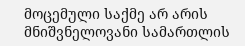მოცემული საქმე არ არის მნიშვნელოვანი სამართლის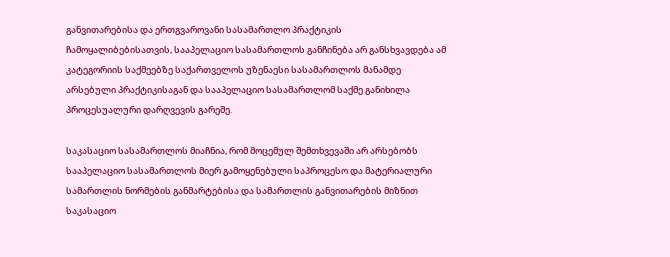განვითარებისა და ერთგვაროვანი სასამართლო პრაქტიკის ჩამოყალიბებისათვის, სააპელაციო სასამართლოს განჩინება არ განსხვავდება ამ კატეგორიის საქმეებზე საქართველოს უზენაესი სასამართლოს მანამდე არსებული პრაქტიკისაგან და სააპელაციო სასამართლომ საქმე განიხილა პროცესუალური დარღვევის გარეშე.

საკასაციო სასამართლოს მიაჩნია, რომ მოცემულ შემთხვევაში არ არსებობს სააპელაციო სასამართლოს მიერ გამოყენებული საპროცესო და მატერიალური სამართლის ნორმების განმარტებისა და სამართლის განვითარების მიზნით საკასაციო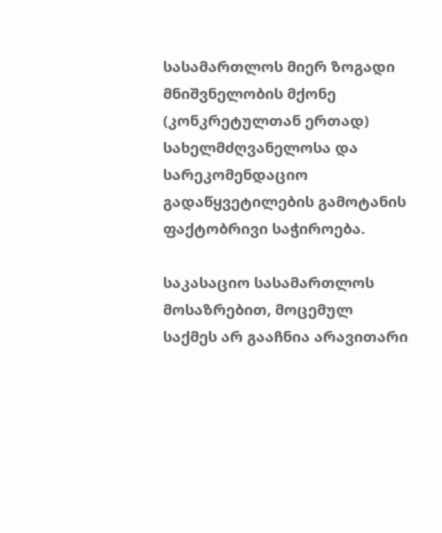სასამართლოს მიერ ზოგადი მნიშვნელობის მქონე (კონკრეტულთან ერთად) სახელმძღვანელოსა და სარეკომენდაციო გადაწყვეტილების გამოტანის ფაქტობრივი საჭიროება.

საკასაციო სასამართლოს მოსაზრებით, მოცემულ საქმეს არ გააჩნია არავითარი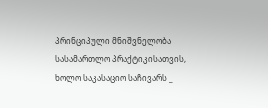პრინციპული მნიშვნელობა სასამართლო პრაქტიკისათვის, ხოლო საკასაციო საჩივარს _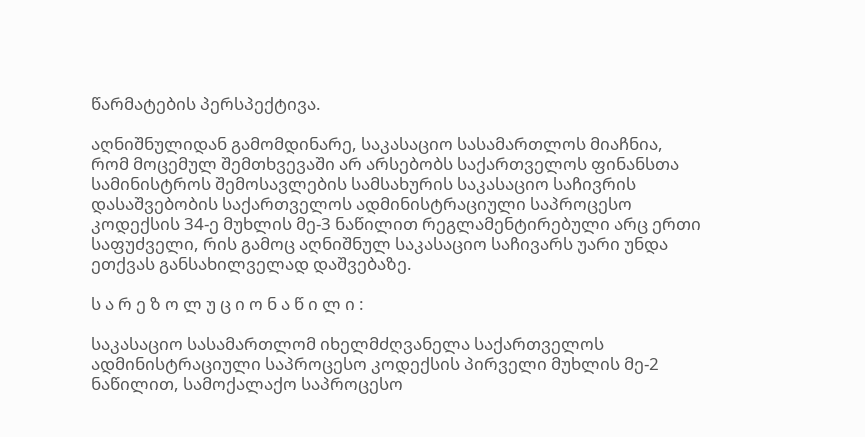წარმატების პერსპექტივა.

აღნიშნულიდან გამომდინარე, საკასაციო სასამართლოს მიაჩნია, რომ მოცემულ შემთხვევაში არ არსებობს საქართველოს ფინანსთა სამინისტროს შემოსავლების სამსახურის საკასაციო საჩივრის დასაშვებობის საქართველოს ადმინისტრაციული საპროცესო კოდექსის 34-ე მუხლის მე-3 ნაწილით რეგლამენტირებული არც ერთი საფუძველი, რის გამოც აღნიშნულ საკასაციო საჩივარს უარი უნდა ეთქვას განსახილველად დაშვებაზე.

ს ა რ ე ზ ო ლ უ ც ი ო ნ ა წ ი ლ ი :

საკასაციო სასამართლომ იხელმძღვანელა საქართველოს ადმინისტრაციული საპროცესო კოდექსის პირველი მუხლის მე-2 ნაწილით, სამოქალაქო საპროცესო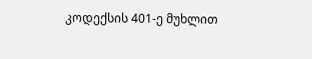კოდექსის 401-ე მუხლით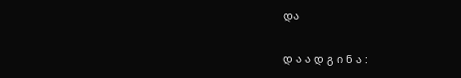და

დ ა ა დ გ ი ნ ა :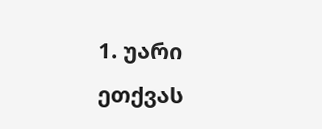1. უარი ეთქვას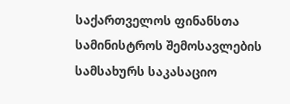საქართველოს ფინანსთა სამინისტროს შემოსავლების სამსახურს საკასაციო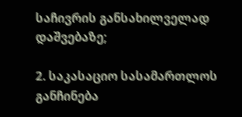საჩივრის განსახილველად დაშვებაზე;

2. საკასაციო სასამართლოს განჩინება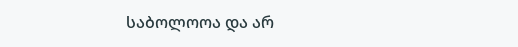საბოლოოა და არ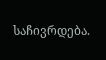საჩივრდება.